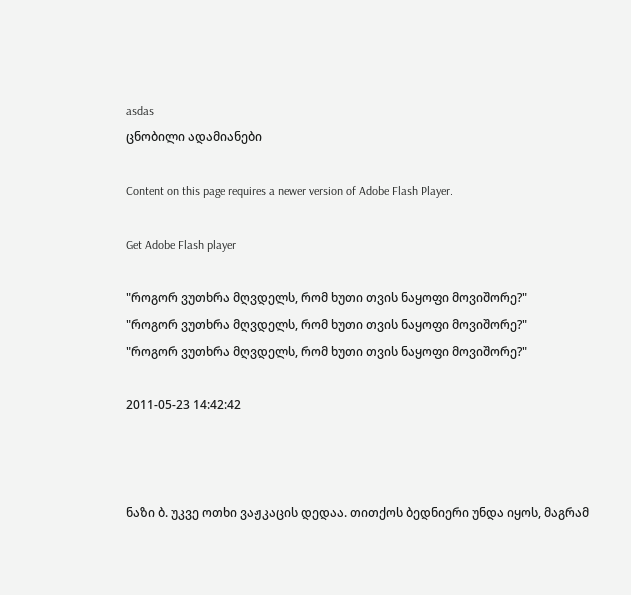asdas
ცნობილი ადამიანები

Content on this page requires a newer version of Adobe Flash Player.

Get Adobe Flash player

"როგორ ვუთხრა მღვდელს, რომ ხუთი თვის ნაყოფი მოვიშორე?"
"როგორ ვუთხრა მღვდელს, რომ ხუთი თვის ნაყოფი მოვიშორე?"
"როგორ ვუთხრა მღვდელს, რომ ხუთი თვის ნაყოფი მოვიშორე?"

2011-05-23 14:42:42



ნაზი ბ. უკვე ოთხი ვაჟკაცის დედაა. თითქოს ბედნიერი უნდა იყოს, მაგრამ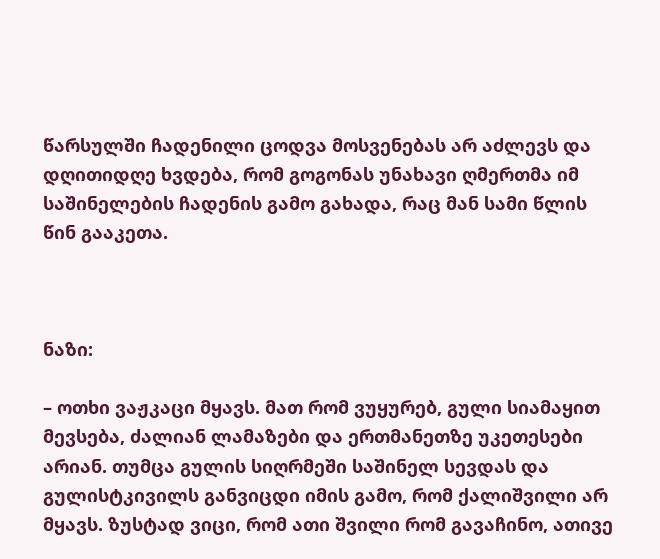წარსულში ჩადენილი ცოდვა მოსვენებას არ აძლევს და დღითიდღე ხვდება, რომ გოგონას უნახავი ღმერთმა იმ საშინელების ჩადენის გამო გახადა, რაც მან სამი წლის წინ გააკეთა.



ნაზი:

– ოთხი ვაჟკაცი მყავს. მათ რომ ვუყურებ, გული სიამაყით მევსება, ძალიან ლამაზები და ერთმანეთზე უკეთესები არიან. თუმცა გულის სიღრმეში საშინელ სევდას და გულისტკივილს განვიცდი იმის გამო, რომ ქალიშვილი არ მყავს. ზუსტად ვიცი, რომ ათი შვილი რომ გავაჩინო, ათივე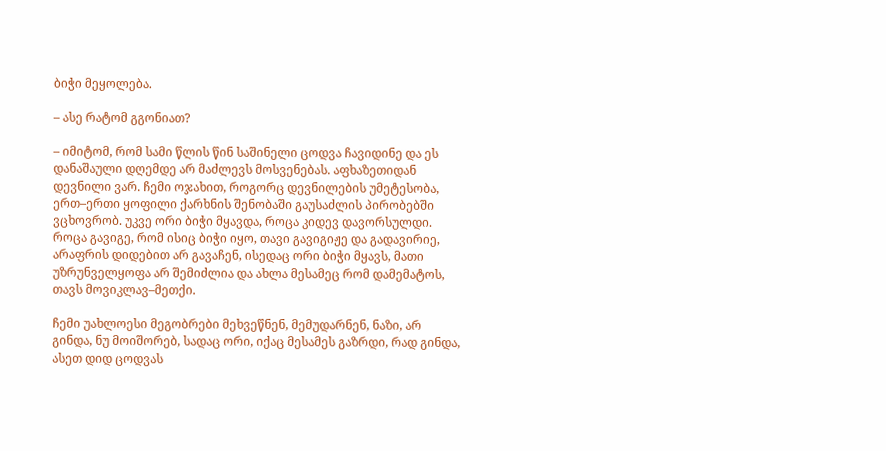ბიჭი მეყოლება.

– ასე რატომ გგონიათ?

– იმიტომ, რომ სამი წლის წინ საშინელი ცოდვა ჩავიდინე და ეს დანაშაული დღემდე არ მაძლევს მოსვენებას. აფხაზეთიდან დევნილი ვარ. ჩემი ოჯახით, როგორც დევნილების უმეტესობა, ერთ–ერთი ყოფილი ქარხნის შენობაში გაუსაძლის პირობებში ვცხოვრობ. უკვე ორი ბიჭი მყავდა, როცა კიდევ დავორსულდი. როცა გავიგე, რომ ისიც ბიჭი იყო, თავი გავიგიჟე და გადავირიე, არაფრის დიდებით არ გავაჩენ, ისედაც ორი ბიჭი მყავს, მათი უზრუნველყოფა არ შემიძლია და ახლა მესამეც რომ დამემატოს, თავს მოვიკლავ–მეთქი.

ჩემი უახლოესი მეგობრები მეხვეწნენ, მემუდარნენ, ნაზი, არ გინდა, ნუ მოიშორებ, სადაც ორი, იქაც მესამეს გაზრდი, რად გინდა, ასეთ დიდ ცოდვას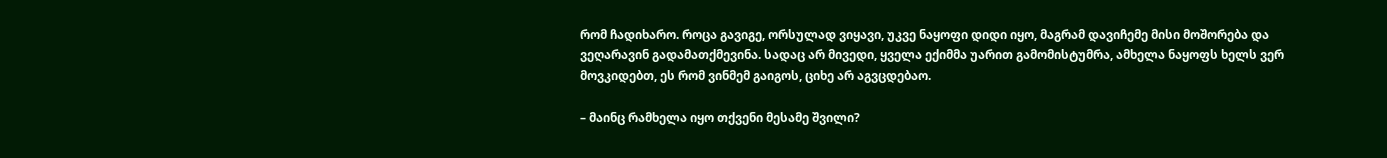რომ ჩადიხარო. როცა გავიგე, ორსულად ვიყავი, უკვე ნაყოფი დიდი იყო, მაგრამ დავიჩემე მისი მოშორება და ვეღარავინ გადამათქმევინა. სადაც არ მივედი, ყველა ექიმმა უარით გამომისტუმრა, ამხელა ნაყოფს ხელს ვერ მოვკიდებთ, ეს რომ ვინმემ გაიგოს, ციხე არ აგვცდებაო.

– მაინც რამხელა იყო თქვენი მესამე შვილი?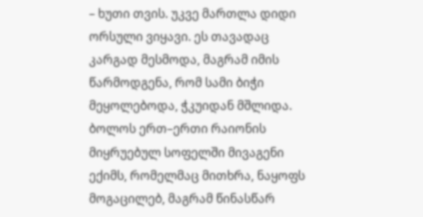– ხუთი თვის. უკვე მართლა დიდი ორსული ვიყავი. ეს თავადაც კარგად მესმოდა, მაგრამ იმის წარმოდგენა, რომ სამი ბიჭი მეყოლებოდა, ჭკუიდან მშლიდა. ბოლოს ერთ–ერთი რაიონის მიყრუებულ სოფელში მივაგენი ექიმს, რომელმაც მითხრა, ნაყოფს მოგაცილებ, მაგრამ წინასწარ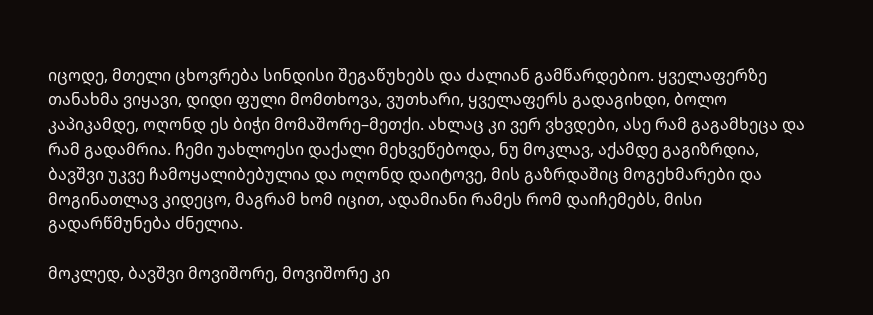იცოდე, მთელი ცხოვრება სინდისი შეგაწუხებს და ძალიან გამწარდებიო. ყველაფერზე თანახმა ვიყავი, დიდი ფული მომთხოვა, ვუთხარი, ყველაფერს გადაგიხდი, ბოლო კაპიკამდე, ოღონდ ეს ბიჭი მომაშორე–მეთქი. ახლაც კი ვერ ვხვდები, ასე რამ გაგამხეცა და რამ გადამრია. ჩემი უახლოესი დაქალი მეხვეწებოდა, ნუ მოკლავ, აქამდე გაგიზრდია, ბავშვი უკვე ჩამოყალიბებულია და ოღონდ დაიტოვე, მის გაზრდაშიც მოგეხმარები და მოგინათლავ კიდეცო, მაგრამ ხომ იცით, ადამიანი რამეს რომ დაიჩემებს, მისი გადარწმუნება ძნელია.

მოკლედ, ბავშვი მოვიშორე, მოვიშორე კი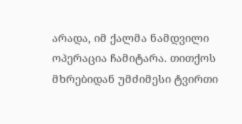არადა, იმ ქალმა ნამდვილი ოპერაცია ჩამიტარა. თითქოს მხრებიდან უმძიმესი ტვირთი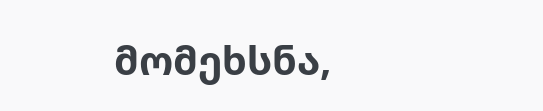მომეხსნა,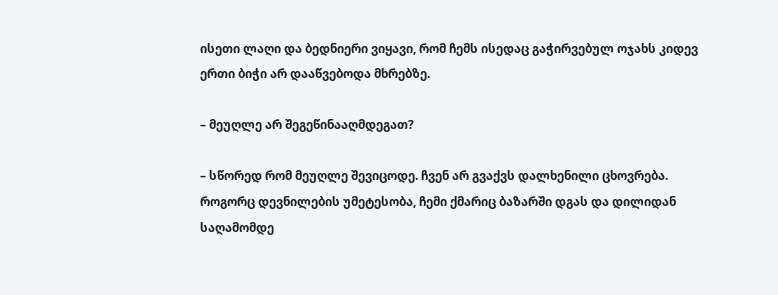ისეთი ლაღი და ბედნიერი ვიყავი, რომ ჩემს ისედაც გაჭირვებულ ოჯახს კიდევ ერთი ბიჭი არ დააწვებოდა მხრებზე.

– მეუღლე არ შეგეწინააღმდეგათ?

– სწორედ რომ მეუღლე შევიცოდე. ჩვენ არ გვაქვს დალხენილი ცხოვრება. როგორც დევნილების უმეტესობა, ჩემი ქმარიც ბაზარში დგას და დილიდან საღამომდე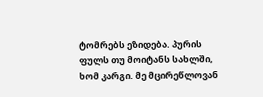ტომრებს ეზიდება. პურის ფულს თუ მოიტანს სახლში, ხომ კარგი. მე მცირეწლოვან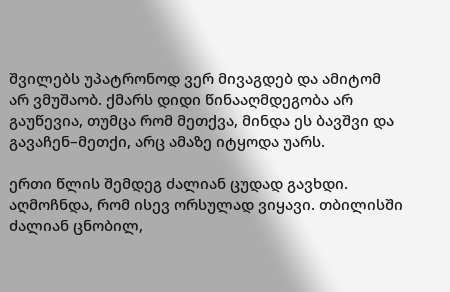შვილებს უპატრონოდ ვერ მივაგდებ და ამიტომ არ ვმუშაობ. ქმარს დიდი წინააღმდეგობა არ გაუწევია, თუმცა რომ მეთქვა, მინდა ეს ბავშვი და გავაჩენ–მეთქი, არც ამაზე იტყოდა უარს.

ერთი წლის შემდეგ ძალიან ცუდად გავხდი. აღმოჩნდა, რომ ისევ ორსულად ვიყავი. თბილისში ძალიან ცნობილ,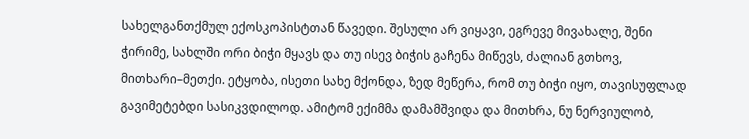სახელგანთქმულ ექოსკოპისტთან წავედი. შესული არ ვიყავი, ეგრევე მივახალე, შენი ჭირიმე, სახლში ორი ბიჭი მყავს და თუ ისევ ბიჭის გაჩენა მიწევს, ძალიან გთხოვ, მითხარი–მეთქი. ეტყობა, ისეთი სახე მქონდა, ზედ მეწერა, რომ თუ ბიჭი იყო, თავისუფლად გავიმეტებდი სასიკვდილოდ. ამიტომ ექიმმა დამამშვიდა და მითხრა, ნუ ნერვიულობ,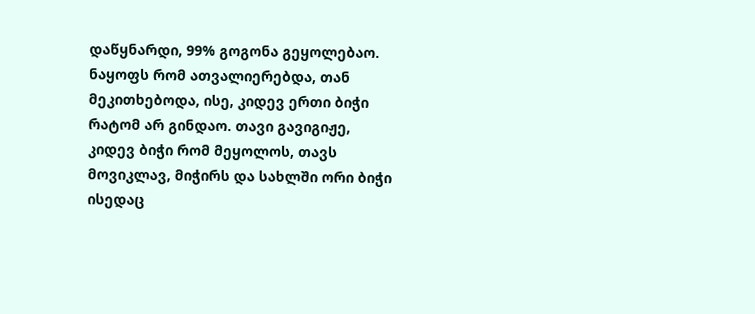დაწყნარდი, 99% გოგონა გეყოლებაო. ნაყოფს რომ ათვალიერებდა, თან მეკითხებოდა, ისე, კიდევ ერთი ბიჭი რატომ არ გინდაო. თავი გავიგიჟე, კიდევ ბიჭი რომ მეყოლოს, თავს მოვიკლავ, მიჭირს და სახლში ორი ბიჭი ისედაც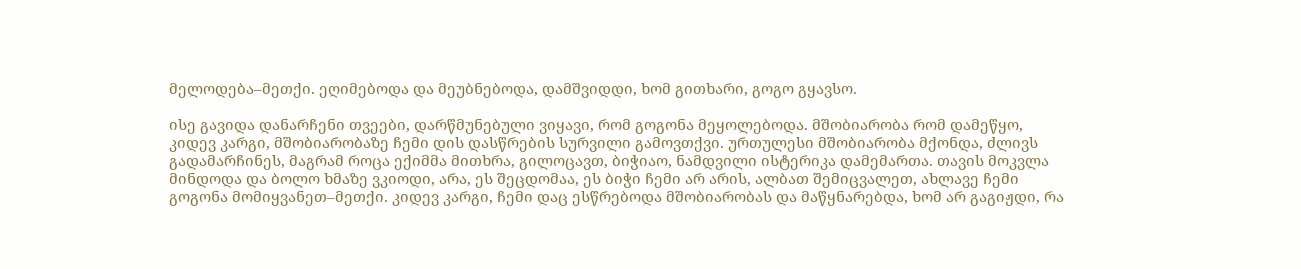მელოდება–მეთქი. ეღიმებოდა და მეუბნებოდა, დამშვიდდი, ხომ გითხარი, გოგო გყავსო.

ისე გავიდა დანარჩენი თვეები, დარწმუნებული ვიყავი, რომ გოგონა მეყოლებოდა. მშობიარობა რომ დამეწყო, კიდევ კარგი, მშობიარობაზე ჩემი დის დასწრების სურვილი გამოვთქვი. ურთულესი მშობიარობა მქონდა, ძლივს გადამარჩინეს, მაგრამ როცა ექიმმა მითხრა, გილოცავთ, ბიჭიაო, ნამდვილი ისტერიკა დამემართა. თავის მოკვლა მინდოდა და ბოლო ხმაზე ვკიოდი, არა, ეს შეცდომაა, ეს ბიჭი ჩემი არ არის, ალბათ შემიცვალეთ, ახლავე ჩემი გოგონა მომიყვანეთ–მეთქი. კიდევ კარგი, ჩემი დაც ესწრებოდა მშობიარობას და მაწყნარებდა, ხომ არ გაგიჟდი, რა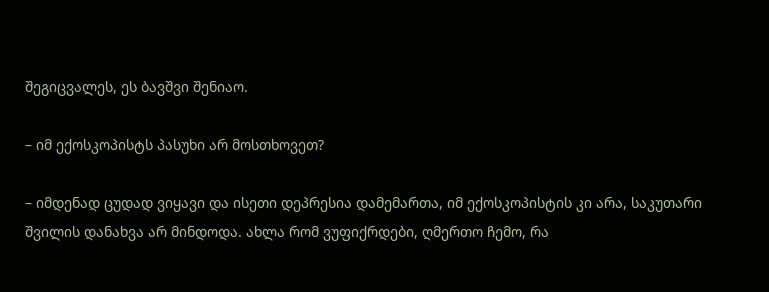შეგიცვალეს, ეს ბავშვი შენიაო.

– იმ ექოსკოპისტს პასუხი არ მოსთხოვეთ?

– იმდენად ცუდად ვიყავი და ისეთი დეპრესია დამემართა, იმ ექოსკოპისტის კი არა, საკუთარი შვილის დანახვა არ მინდოდა. ახლა რომ ვუფიქრდები, ღმერთო ჩემო, რა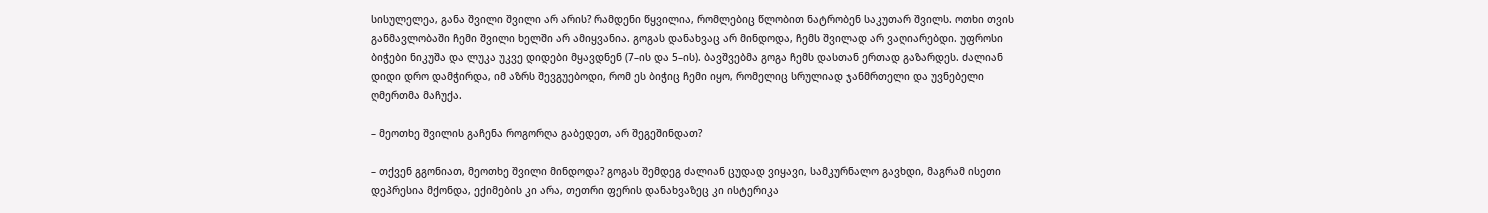სისულელეა, განა შვილი შვილი არ არის? რამდენი წყვილია, რომლებიც წლობით ნატრობენ საკუთარ შვილს. ოთხი თვის განმავლობაში ჩემი შვილი ხელში არ ამიყვანია. გოგას დანახვაც არ მინდოდა, ჩემს შვილად არ ვაღიარებდი. უფროსი ბიჭები ნიკუშა და ლუკა უკვე დიდები მყავდნენ (7–ის და 5–ის). ბავშვებმა გოგა ჩემს დასთან ერთად გაზარდეს. ძალიან დიდი დრო დამჭირდა, იმ აზრს შევგუებოდი, რომ ეს ბიჭიც ჩემი იყო, რომელიც სრულიად ჯანმრთელი და უვნებელი ღმერთმა მაჩუქა.

– მეოთხე შვილის გაჩენა როგორღა გაბედეთ, არ შეგეშინდათ?

– თქვენ გგონიათ, მეოთხე შვილი მინდოდა? გოგას შემდეგ ძალიან ცუდად ვიყავი, სამკურნალო გავხდი, მაგრამ ისეთი დეპრესია მქონდა, ექიმების კი არა, თეთრი ფერის დანახვაზეც კი ისტერიკა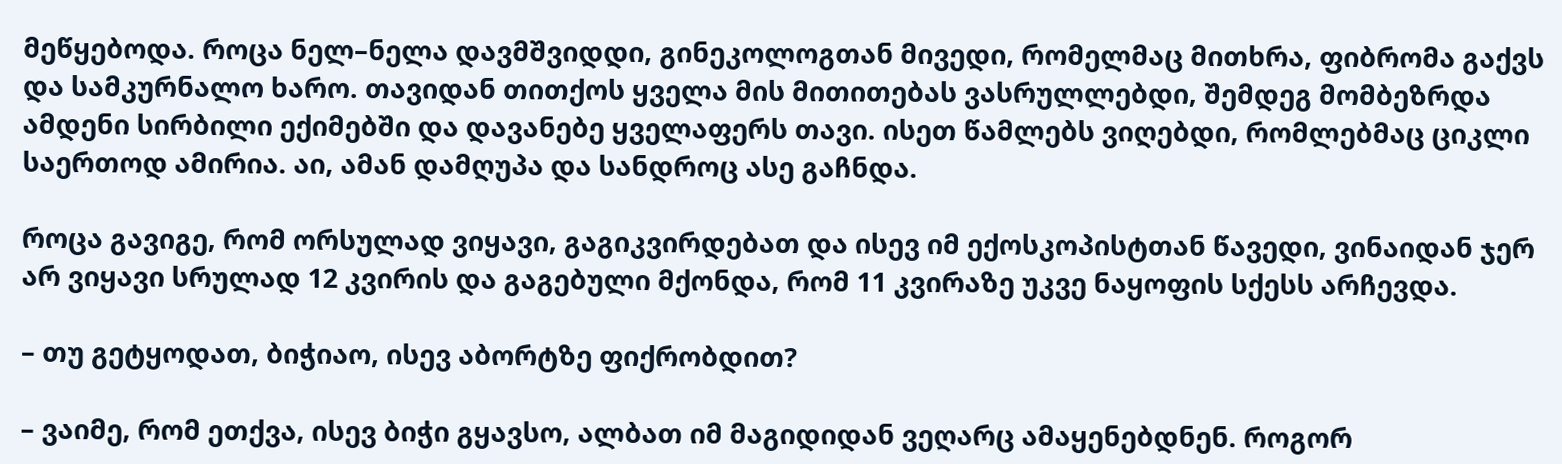მეწყებოდა. როცა ნელ–ნელა დავმშვიდდი, გინეკოლოგთან მივედი, რომელმაც მითხრა, ფიბრომა გაქვს და სამკურნალო ხარო. თავიდან თითქოს ყველა მის მითითებას ვასრულლებდი, შემდეგ მომბეზრდა ამდენი სირბილი ექიმებში და დავანებე ყველაფერს თავი. ისეთ წამლებს ვიღებდი, რომლებმაც ციკლი საერთოდ ამირია. აი, ამან დამღუპა და სანდროც ასე გაჩნდა.

როცა გავიგე, რომ ორსულად ვიყავი, გაგიკვირდებათ და ისევ იმ ექოსკოპისტთან წავედი, ვინაიდან ჯერ არ ვიყავი სრულად 12 კვირის და გაგებული მქონდა, რომ 11 კვირაზე უკვე ნაყოფის სქესს არჩევდა.

– თუ გეტყოდათ, ბიჭიაო, ისევ აბორტზე ფიქრობდით?

– ვაიმე, რომ ეთქვა, ისევ ბიჭი გყავსო, ალბათ იმ მაგიდიდან ვეღარც ამაყენებდნენ. როგორ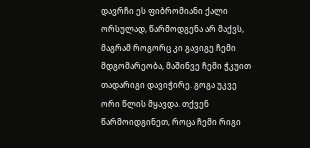დავრჩი ეს ფიბრომიანი ქალი ორსულად, წარმოდგენა არ მაქვს, მაგრამ როგორც კი გავიგე ჩემი მდგომარეობა, მაშინვე ჩემი ჭკუით თადარიგი დავიჭირე. გოგა უკვე ორი წლის მყავდა. თქვენ წარმოიდგინეთ, როცა ჩემი რიგი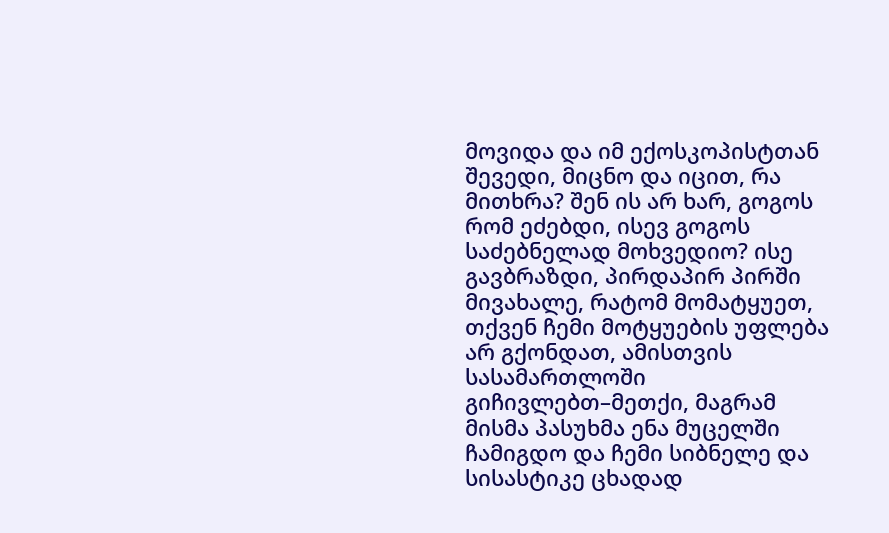მოვიდა და იმ ექოსკოპისტთან შევედი, მიცნო და იცით, რა მითხრა? შენ ის არ ხარ, გოგოს რომ ეძებდი, ისევ გოგოს საძებნელად მოხვედიო? ისე გავბრაზდი, პირდაპირ პირში მივახალე, რატომ მომატყუეთ, თქვენ ჩემი მოტყუების უფლება არ გქონდათ, ამისთვის სასამართლოში გიჩივლებთ–მეთქი, მაგრამ მისმა პასუხმა ენა მუცელში ჩამიგდო და ჩემი სიბნელე და სისასტიკე ცხადად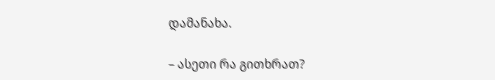დამანახა.

– ასეთი რა გითხრათ?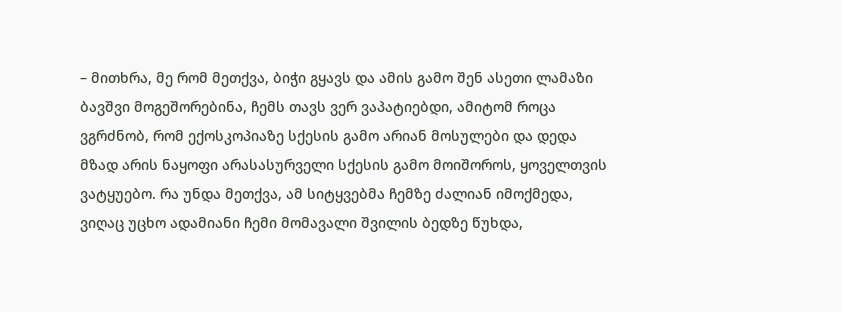– მითხრა, მე რომ მეთქვა, ბიჭი გყავს და ამის გამო შენ ასეთი ლამაზი ბავშვი მოგეშორებინა, ჩემს თავს ვერ ვაპატიებდი, ამიტომ როცა ვგრძნობ, რომ ექოსკოპიაზე სქესის გამო არიან მოსულები და დედა მზად არის ნაყოფი არასასურველი სქესის გამო მოიშოროს, ყოველთვის ვატყუებო. რა უნდა მეთქვა, ამ სიტყვებმა ჩემზე ძალიან იმოქმედა, ვიღაც უცხო ადამიანი ჩემი მომავალი შვილის ბედზე წუხდა,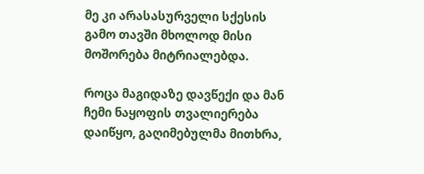მე კი არასასურველი სქესის გამო თავში მხოლოდ მისი მოშორება მიტრიალებდა.

როცა მაგიდაზე დავწექი და მან ჩემი ნაყოფის თვალიერება დაიწყო, გაღიმებულმა მითხრა,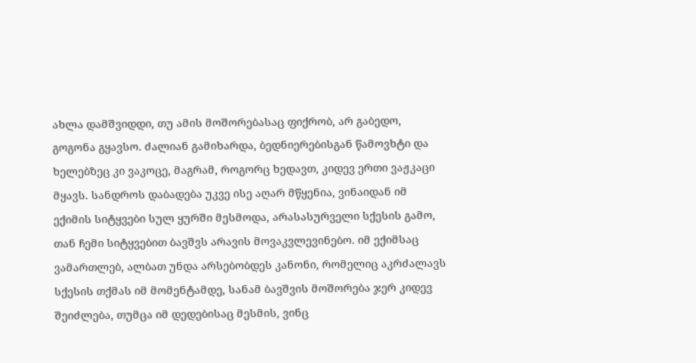ახლა დამშვიდდი, თუ ამის მოშორებასაც ფიქრობ, არ გაბედო, გოგონა გყავსო. ძალიან გამიხარდა, ბედნიერებისგან წამოვხტი და ხელებზეც კი ვაკოცე, მაგრამ, როგორც ხედავთ, კიდევ ერთი ვაჟკაცი მყავს. სანდროს დაბადება უკვე ისე აღარ მწყენია, ვინაიდან იმ ექიმის სიტყვები სულ ყურში მესმოდა, არასასურველი სქესის გამო, თან ჩემი სიტყვებით ბავშვს არავის მოვაკვლევინებო. იმ ექიმსაც ვამართლებ, ალბათ უნდა არსებობდეს კანონი, რომელიც აკრძალავს სქესის თქმას იმ მომენტამდე, სანამ ბავშვის მოშორება ჯერ კიდევ შეიძლება, თუმცა იმ დედებისაც მესმის, ვინც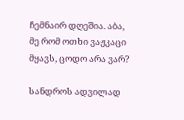ჩემნაირ დღეშია. აბა, მე რომ ოთხი ვაჟკაცი მყავს, ცოდო არა ვარ?

სანდროს ადვილად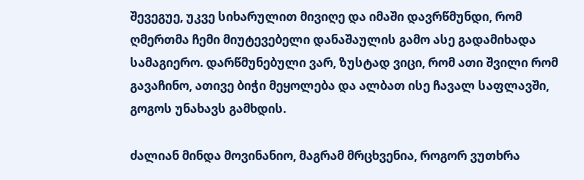შევეგუე, უკვე სიხარულით მივიღე და იმაში დავრწმუნდი, რომ ღმერთმა ჩემი მიუტევებელი დანაშაულის გამო ასე გადამიხადა სამაგიერო. დარწმუნებული ვარ, ზუსტად ვიცი, რომ ათი შვილი რომ გავაჩინო, ათივე ბიჭი მეყოლება და ალბათ ისე ჩავალ საფლავში, გოგოს უნახავს გამხდის.

ძალიან მინდა მოვინანიო, მაგრამ მრცხვენია, როგორ ვუთხრა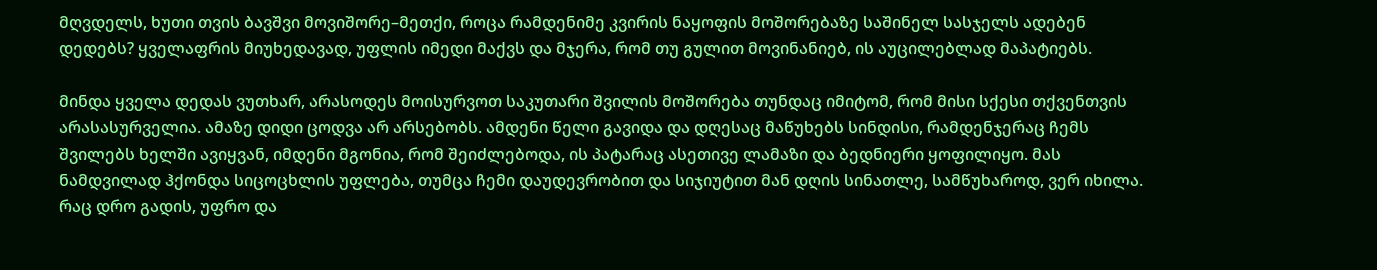მღვდელს, ხუთი თვის ბავშვი მოვიშორე–მეთქი, როცა რამდენიმე კვირის ნაყოფის მოშორებაზე საშინელ სასჯელს ადებენ დედებს? ყველაფრის მიუხედავად, უფლის იმედი მაქვს და მჯერა, რომ თუ გულით მოვინანიებ, ის აუცილებლად მაპატიებს.

მინდა ყველა დედას ვუთხარ, არასოდეს მოისურვოთ საკუთარი შვილის მოშორება თუნდაც იმიტომ, რომ მისი სქესი თქვენთვის არასასურველია. ამაზე დიდი ცოდვა არ არსებობს. ამდენი წელი გავიდა და დღესაც მაწუხებს სინდისი, რამდენჯერაც ჩემს შვილებს ხელში ავიყვან, იმდენი მგონია, რომ შეიძლებოდა, ის პატარაც ასეთივე ლამაზი და ბედნიერი ყოფილიყო. მას ნამდვილად ჰქონდა სიცოცხლის უფლება, თუმცა ჩემი დაუდევრობით და სიჯიუტით მან დღის სინათლე, სამწუხაროდ, ვერ იხილა. რაც დრო გადის, უფრო და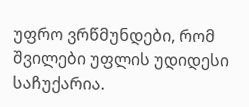უფრო ვრწმუნდები, რომ შვილები უფლის უდიდესი საჩუქარია.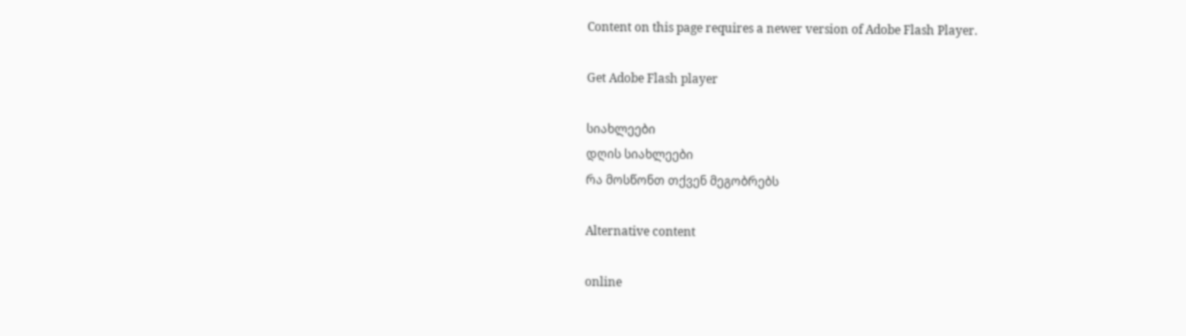Content on this page requires a newer version of Adobe Flash Player.

Get Adobe Flash player

სიახლეები
დღის სიახლეები
რა მოსწონთ თქვენ მეგობრებს

Alternative content

online